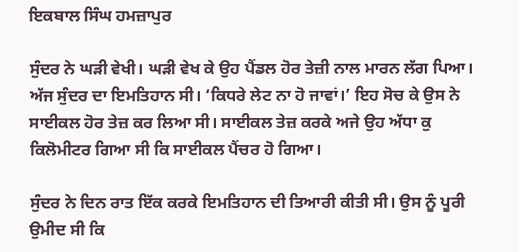ਇਕਬਾਲ ਸਿੰਘ ਹਮਜ਼ਾਪੁਰ

ਸੁੰਦਰ ਨੇ ਘੜੀ ਵੇਖੀ। ਘੜੀ ਵੇਖ ਕੇ ਉਹ ਪੈਂਡਲ ਹੋਰ ਤੇਜ਼ੀ ਨਾਲ ਮਾਰਨ ਲੱਗ ਪਿਆ। ਅੱਜ ਸੁੰਦਰ ਦਾ ਇਮਤਿਹਾਨ ਸੀ। ‘ਕਿਧਰੇ ਲੇਟ ਨਾ ਹੋ ਜਾਵਾਂ।’ ਇਹ ਸੋਚ ਕੇ ਉਸ ਨੇ ਸਾਈਕਲ ਹੋਰ ਤੇਜ਼ ਕਰ ਲਿਆ ਸੀ। ਸਾਈਕਲ ਤੇਜ਼ ਕਰਕੇ ਅਜੇ ਉਹ ਅੱਧਾ ਕੁ ਕਿਲੋਮੀਟਰ ਗਿਆ ਸੀ ਕਿ ਸਾਈਕਲ ਪੈਂਚਰ ਹੋ ਗਿਆ।

ਸੁੰਦਰ ਨੇ ਦਿਨ ਰਾਤ ਇੱਕ ਕਰਕੇ ਇਮਤਿਹਾਨ ਦੀ ਤਿਆਰੀ ਕੀਤੀ ਸੀ। ਉਸ ਨੂੰ ਪੂਰੀ ਉਮੀਦ ਸੀ ਕਿ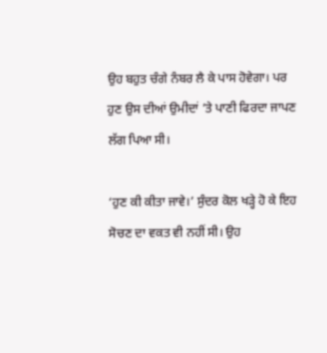ਉਹ ਬਹੁਤ ਚੰਗੇ ਨੰਬਰ ਲੈ ਕੇ ਪਾਸ ਹੋਵੇਗਾ। ਪਰ ਹੁਣ ਉਸ ਦੀਆਂ ਉਮੀਦਾਂ ’ਤੇ ਪਾਣੀ ਫਿਰਦਾ ਜਾਪਣ ਲੱਗ ਪਿਆ ਸੀ।

‘ਹੁਣ ਕੀ ਕੀਤਾ ਜਾਵੇ।’ ਸੁੰਦਰ ਕੋਲ ਖੜ੍ਹੇ ਹੋ ਕੇ ਇਹ ਸੋਚਣ ਦਾ ਵਕਤ ਵੀ ਨਹੀਂ ਸੀ। ਉਹ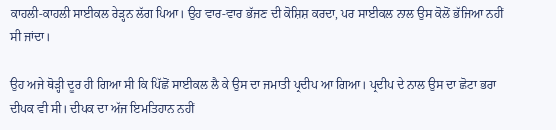ਕਾਹਲੀ-ਕਾਹਲੀ ਸਾਈਕਲ ਰੇੜ੍ਹਨ ਲੱਗ ਪਿਆ। ਉਹ ਵਾਰ-ਵਾਰ ਭੱਜਣ ਦੀ ਕੋਸ਼ਿਸ਼ ਕਰਦਾ, ਪਰ ਸਾਈਕਲ ਨਾਲ ਉਸ ਕੋਲੋਂ ਭੱਜਿਆ ਨਹੀਂ ਸੀ ਜਾਂਦਾ।

ਉਹ ਅਜੇ ਥੋੜ੍ਹੀ ਦੂਰ ਹੀ ਗਿਆ ਸੀ ਕਿ ਪਿੱਛੋਂ ਸਾਈਕਲ ਲੈ ਕੇ ਉਸ ਦਾ ਜਮਾਤੀ ਪ੍ਰਦੀਪ ਆ ਗਿਆ। ਪ੍ਰਦੀਪ ਦੇ ਨਾਲ ਉਸ ਦਾ ਛੋਟਾ ਭਰਾ ਦੀਪਕ ਵੀ ਸੀ। ਦੀਪਕ ਦਾ ਅੱਜ ਇਮਤਿਹਾਨ ਨਹੀਂ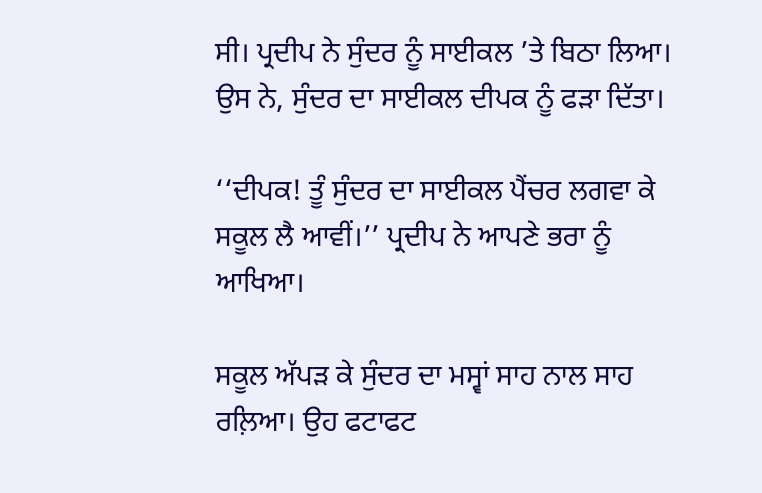ਸੀ। ਪ੍ਰਦੀਪ ਨੇ ਸੁੰਦਰ ਨੂੰ ਸਾਈਕਲ ’ਤੇ ਬਿਠਾ ਲਿਆ। ਉਸ ਨੇ, ਸੁੰਦਰ ਦਾ ਸਾਈਕਲ ਦੀਪਕ ਨੂੰ ਫੜਾ ਦਿੱਤਾ।

‘‘ਦੀਪਕ! ਤੂੰ ਸੁੰਦਰ ਦਾ ਸਾਈਕਲ ਪੈਂਚਰ ਲਗਵਾ ਕੇ ਸਕੂਲ ਲੈ ਆਵੀਂ।’’ ਪ੍ਰਦੀਪ ਨੇ ਆਪਣੇ ਭਰਾ ਨੂੰ ਆਖਿਆ।

ਸਕੂਲ ਅੱਪੜ ਕੇ ਸੁੰਦਰ ਦਾ ਮਸ੍ਵਾਂ ਸਾਹ ਨਾਲ ਸਾਹ ਰਲ਼ਿਆ। ਉਹ ਫਟਾਫਟ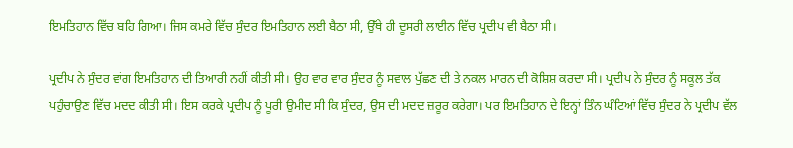ਇਮਤਿਹਾਨ ਵਿੱਚ ਬਹਿ ਗਿਆ। ਜਿਸ ਕਮਰੇ ਵਿੱਚ ਸੁੰਦਰ ਇਮਤਿਹਾਨ ਲਈ ਬੈਠਾ ਸੀ, ਉੱਥੇ ਹੀ ਦੂਸਰੀ ਲਾਈਨ ਵਿੱਚ ਪ੍ਰਦੀਪ ਵੀ ਬੈਠਾ ਸੀ।

ਪ੍ਰਦੀਪ ਨੇ ਸੁੰਦਰ ਵਾਂਗ ਇਮਤਿਹਾਨ ਦੀ ਤਿਆਰੀ ਨਹੀਂ ਕੀਤੀ ਸੀ। ਉਹ ਵਾਰ ਵਾਰ ਸੁੰਦਰ ਨੂੰ ਸਵਾਲ ਪੁੱਛਣ ਦੀ ਤੇ ਨਕਲ ਮਾਰਨ ਦੀ ਕੋਸ਼ਿਸ਼ ਕਰਦਾ ਸੀ। ਪ੍ਰਦੀਪ ਨੇ ਸੁੰਦਰ ਨੂੰ ਸਕੂਲ ਤੱਕ ਪਹੁੰਚਾਉਣ ਵਿੱਚ ਮਦਦ ਕੀਤੀ ਸੀ। ਇਸ ਕਰਕੇ ਪ੍ਰਦੀਪ ਨੂੰ ਪੂਰੀ ਉਮੀਦ ਸੀ ਕਿ ਸੁੰਦਰ, ਉਸ ਦੀ ਮਦਦ ਜ਼ਰੂਰ ਕਰੇਗਾ। ਪਰ ਇਮਤਿਹਾਨ ਦੇ ਇਨ੍ਹਾਂ ਤਿੰਨ ਘੰਟਿਆਂ ਵਿੱਚ ਸੁੰਦਰ ਨੇ ਪ੍ਰਦੀਪ ਵੱਲ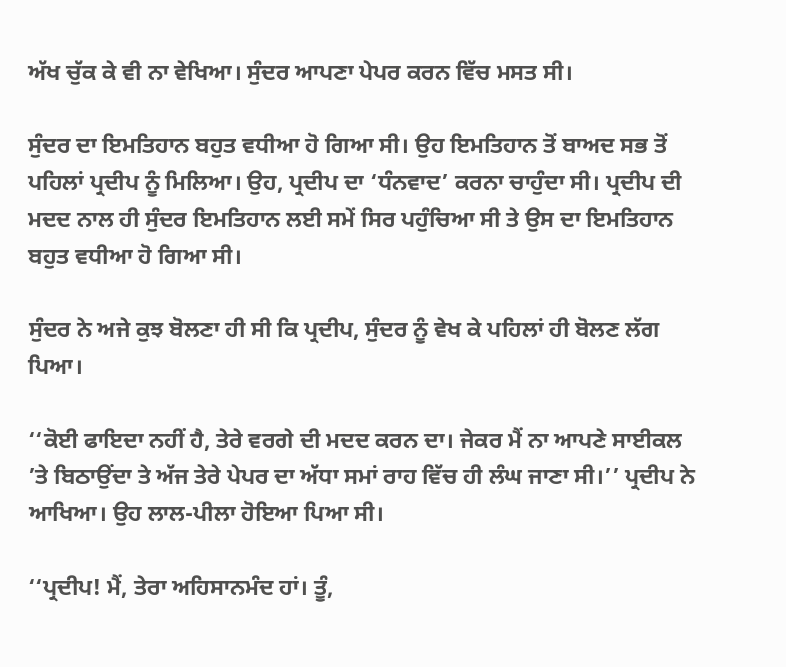ਅੱਖ ਚੁੱਕ ਕੇ ਵੀ ਨਾ ਵੇਖਿਆ। ਸੁੰਦਰ ਆਪਣਾ ਪੇਪਰ ਕਰਨ ਵਿੱਚ ਮਸਤ ਸੀ।

ਸੁੰਦਰ ਦਾ ਇਮਤਿਹਾਨ ਬਹੁਤ ਵਧੀਆ ਹੋ ਗਿਆ ਸੀ। ਉਹ ਇਮਤਿਹਾਨ ਤੋਂ ਬਾਅਦ ਸਭ ਤੋਂ ਪਹਿਲਾਂ ਪ੍ਰਦੀਪ ਨੂੰ ਮਿਲਿਆ। ਉਹ, ਪ੍ਰਦੀਪ ਦਾ ‘ਧੰਨਵਾਦ’ ਕਰਨਾ ਚਾਹੁੰਦਾ ਸੀ। ਪ੍ਰਦੀਪ ਦੀ ਮਦਦ ਨਾਲ ਹੀ ਸੁੰਦਰ ਇਮਤਿਹਾਨ ਲਈ ਸਮੇਂ ਸਿਰ ਪਹੁੰਚਿਆ ਸੀ ਤੇ ਉਸ ਦਾ ਇਮਤਿਹਾਨ ਬਹੁਤ ਵਧੀਆ ਹੋ ਗਿਆ ਸੀ।

ਸੁੰਦਰ ਨੇ ਅਜੇ ਕੁਝ ਬੋਲਣਾ ਹੀ ਸੀ ਕਿ ਪ੍ਰਦੀਪ, ਸੁੰਦਰ ਨੂੰ ਵੇਖ ਕੇ ਪਹਿਲਾਂ ਹੀ ਬੋਲਣ ਲੱਗ ਪਿਆ।

‘‘ਕੋਈ ਫਾਇਦਾ ਨਹੀਂ ਹੈ, ਤੇਰੇ ਵਰਗੇ ਦੀ ਮਦਦ ਕਰਨ ਦਾ। ਜੇਕਰ ਮੈਂ ਨਾ ਆਪਣੇ ਸਾਈਕਲ ’ਤੇ ਬਿਠਾਉਂਦਾ ਤੇ ਅੱਜ ਤੇਰੇ ਪੇਪਰ ਦਾ ਅੱਧਾ ਸਮਾਂ ਰਾਹ ਵਿੱਚ ਹੀ ਲੰਘ ਜਾਣਾ ਸੀ।’’ ਪ੍ਰਦੀਪ ਨੇ ਆਖਿਆ। ਉਹ ਲਾਲ-ਪੀਲਾ ਹੋਇਆ ਪਿਆ ਸੀ।

‘‘ਪ੍ਰਦੀਪ! ਮੈਂ, ਤੇਰਾ ਅਹਿਸਾਨਮੰਦ ਹਾਂ। ਤੂੰ,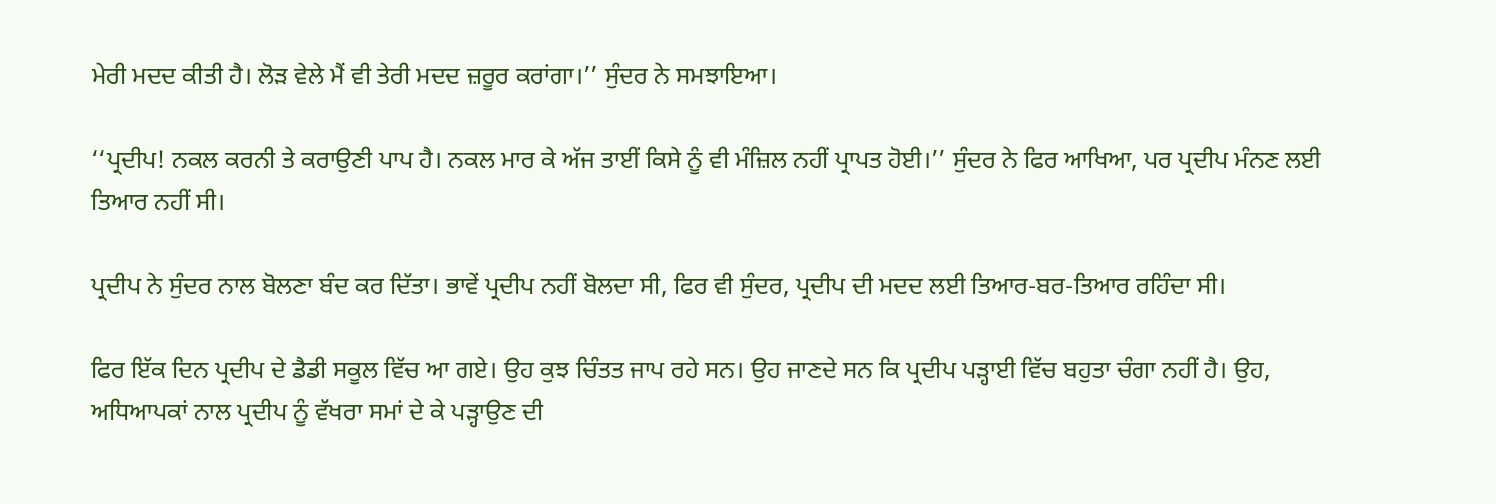ਮੇਰੀ ਮਦਦ ਕੀਤੀ ਹੈ। ਲੋੜ ਵੇਲੇ ਮੈਂ ਵੀ ਤੇਰੀ ਮਦਦ ਜ਼ਰੂਰ ਕਰਾਂਗਾ।’’ ਸੁੰਦਰ ਨੇ ਸਮਝਾਇਆ।

‘‘ਪ੍ਰਦੀਪ! ਨਕਲ ਕਰਨੀ ਤੇ ਕਰਾਉਣੀ ਪਾਪ ਹੈ। ਨਕਲ ਮਾਰ ਕੇ ਅੱਜ ਤਾਈਂ ਕਿਸੇ ਨੂੰ ਵੀ ਮੰਜ਼ਿਲ ਨਹੀਂ ਪ੍ਰਾਪਤ ਹੋਈ।’’ ਸੁੰਦਰ ਨੇ ਫਿਰ ਆਖਿਆ, ਪਰ ਪ੍ਰਦੀਪ ਮੰਨਣ ਲਈ ਤਿਆਰ ਨਹੀਂ ਸੀ।

ਪ੍ਰਦੀਪ ਨੇ ਸੁੰਦਰ ਨਾਲ ਬੋਲਣਾ ਬੰਦ ਕਰ ਦਿੱਤਾ। ਭਾਵੇਂ ਪ੍ਰਦੀਪ ਨਹੀਂ ਬੋਲਦਾ ਸੀ, ਫਿਰ ਵੀ ਸੁੰਦਰ, ਪ੍ਰਦੀਪ ਦੀ ਮਦਦ ਲਈ ਤਿਆਰ-ਬਰ-ਤਿਆਰ ਰਹਿੰਦਾ ਸੀ।

ਫਿਰ ਇੱਕ ਦਿਨ ਪ੍ਰਦੀਪ ਦੇ ਡੈਡੀ ਸਕੂਲ ਵਿੱਚ ਆ ਗਏ। ਉਹ ਕੁਝ ਚਿੰਤਤ ਜਾਪ ਰਹੇ ਸਨ। ਉਹ ਜਾਣਦੇ ਸਨ ਕਿ ਪ੍ਰਦੀਪ ਪੜ੍ਹਾਈ ਵਿੱਚ ਬਹੁਤਾ ਚੰਗਾ ਨਹੀਂ ਹੈ। ਉਹ, ਅਧਿਆਪਕਾਂ ਨਾਲ ਪ੍ਰਦੀਪ ਨੂੰ ਵੱਖਰਾ ਸਮਾਂ ਦੇ ਕੇ ਪੜ੍ਹਾਉਣ ਦੀ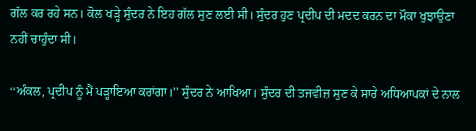ਗੱਲ ਕਰ ਰਹੇ ਸਨ। ਕੋਲ ਖੜ੍ਹੇ ਸੁੰਦਰ ਨੇ ਇਹ ਗੱਲ ਸੁਣ ਲਈ ਸੀ। ਸੁੰਦਰ ਹੁਣ ਪ੍ਰਦੀਪ ਦੀ ਮਦਦ ਕਰਨ ਦਾ ਮੌਕਾ ਖੁਝਾਉਣਾ ਨਹੀਂ ਚਾਹੁੰਦਾ ਸੀ।

‘‘ਅੰਕਲ, ਪ੍ਰਦੀਪ ਨੂੰ ਮੈਂ ਪੜ੍ਹਾਇਆ ਕਰਾਂਗਾ।’’ ਸੁੰਦਰ ਨੇ ਆਖਿਆ। ਸੁੰਦਰ ਦੀ ਤਜਵੀਜ਼ ਸੁਣ ਕੇ ਸਾਰੇ ਅਧਿਆਪਕਾਂ ਦੇ ਨਾਲ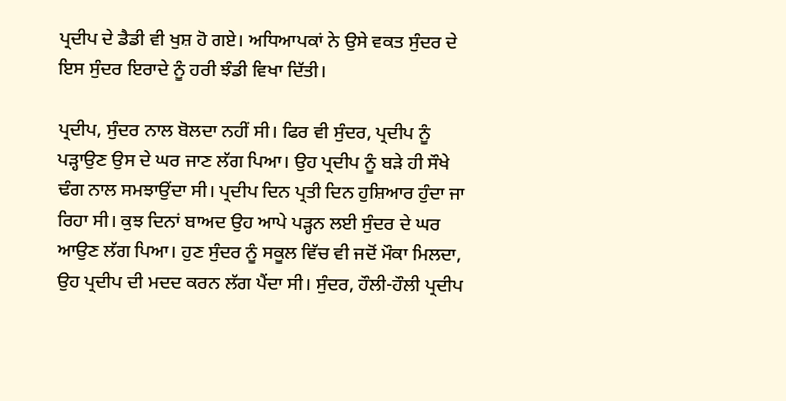ਪ੍ਰਦੀਪ ਦੇ ਡੈਡੀ ਵੀ ਖੁਸ਼ ਹੋ ਗਏ। ਅਧਿਆਪਕਾਂ ਨੇ ਉਸੇ ਵਕਤ ਸੁੰਦਰ ਦੇ ਇਸ ਸੁੰਦਰ ਇਰਾਦੇ ਨੂੰ ਹਰੀ ਝੰਡੀ ਵਿਖਾ ਦਿੱਤੀ।

ਪ੍ਰਦੀਪ, ਸੁੰਦਰ ਨਾਲ ਬੋਲਦਾ ਨਹੀਂ ਸੀ। ਫਿਰ ਵੀ ਸੁੰਦਰ, ਪ੍ਰਦੀਪ ਨੂੰ ਪੜ੍ਹਾਉਣ ਉਸ ਦੇ ਘਰ ਜਾਣ ਲੱਗ ਪਿਆ। ਉਹ ਪ੍ਰਦੀਪ ਨੂੰ ਬੜੇ ਹੀ ਸੌਖੇ ਢੰਗ ਨਾਲ ਸਮਝਾਉਂਦਾ ਸੀ। ਪ੍ਰਦੀਪ ਦਿਨ ਪ੍ਰਤੀ ਦਿਨ ਹੁਸ਼ਿਆਰ ਹੁੰਦਾ ਜਾ ਰਿਹਾ ਸੀ। ਕੁਝ ਦਿਨਾਂ ਬਾਅਦ ਉਹ ਆਪੇ ਪੜ੍ਹਨ ਲਈ ਸੁੰਦਰ ਦੇ ਘਰ ਆਉਣ ਲੱਗ ਪਿਆ। ਹੁਣ ਸੁੰਦਰ ਨੂੰ ਸਕੂਲ ਵਿੱਚ ਵੀ ਜਦੋਂ ਮੌਕਾ ਮਿਲਦਾ, ਉਹ ਪ੍ਰਦੀਪ ਦੀ ਮਦਦ ਕਰਨ ਲੱਗ ਪੈਂਦਾ ਸੀ। ਸੁੰਦਰ, ਹੌਲੀ-ਹੌਲੀ ਪ੍ਰਦੀਪ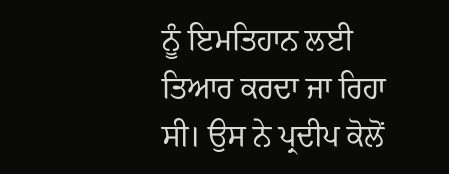ਨੂੰ ਇਮਤਿਹਾਨ ਲਈ ਤਿਆਰ ਕਰਦਾ ਜਾ ਰਿਹਾ ਸੀ। ਉਸ ਨੇ ਪ੍ਰਦੀਪ ਕੋਲੋਂ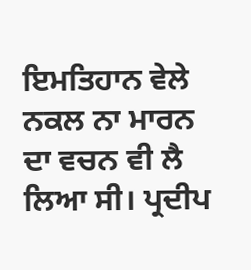ਇਮਤਿਹਾਨ ਵੇਲੇ ਨਕਲ ਨਾ ਮਾਰਨ ਦਾ ਵਚਨ ਵੀ ਲੈ ਲਿਆ ਸੀ। ਪ੍ਰਦੀਪ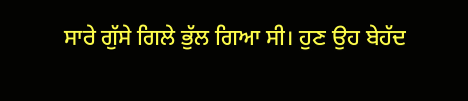ਸਾਰੇ ਗੁੱਸੇ ਗਿਲੇ ਭੁੱਲ ਗਿਆ ਸੀ। ਹੁਣ ਉਹ ਬੇਹੱਦ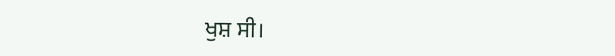ਖੁਸ਼ ਸੀ।